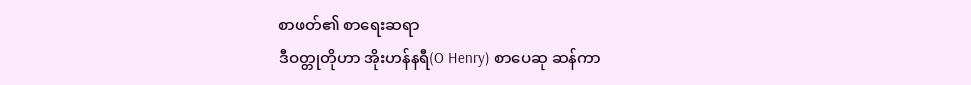စာဖတ်၏ စာရေးဆရာ
ဒီဝတ္တုတိုဟာ အိုးဟန်နရီ(O Henry) စာပေဆု ဆန်ကာ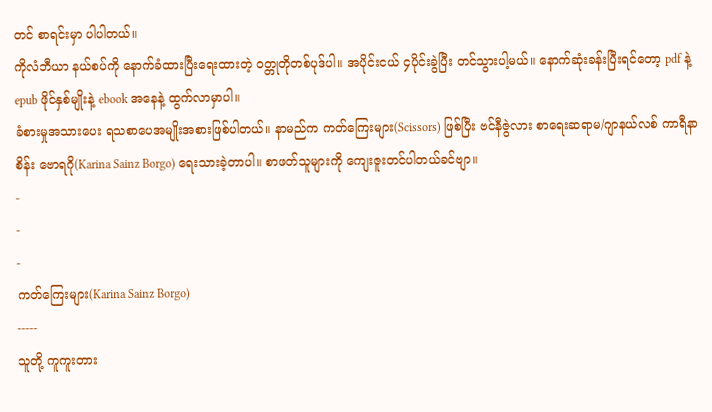တင် စာရင်းမှာ ပါပါတယ်။
ကိုလံဘီယာ နယ်စပ်ကို နောက်ခံထားပြီးရေးထားတဲ့ ဝတ္တုတိုတစ်ပုဒ်ပါ။ အပိုင်းငယ် ၄ပိုင်းခွဲပြီး တင်သွားပါ့မယ်။ နောက်ဆုံးခန်းပြီးရင်တော့ pdf နဲ့ epub ဖိုင်နှစ်မျိုးနဲ့ ebook အနေနဲ့ ထွက်လာမှာပါ။
ခံစားမှုအသားပေး ရသစာပေအမျိုးအစားဖြစ်ပါတယ်။ နာမည်က ကတ်ကြေးများ(Scissors) ဖြစ်ပြီး ဗင်နီဇွဲလား စာရေးဆရာမ/ဂျာနယ်လစ် ကာရီနာ စိန်း ဗောရဂို(Karina Sainz Borgo) ရေးသားခဲ့တာပါ။ စာဖတ်သူများကို ကျေးဇူးတင်ပါတယ်ခင်ဗျာ။
-
-
-
ကတ်ကြေးများ(Karina Sainz Borgo)
-----
သူတို့ ကူကူးတား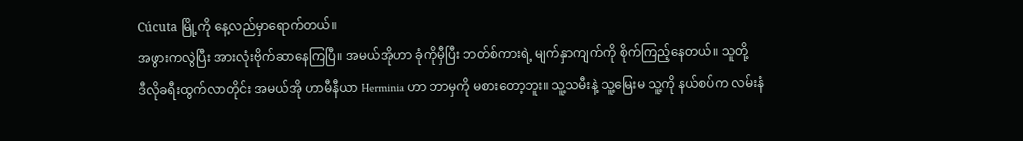Cúcuta မြို့ကို နေ့လည်မှာရောက်တယ်။
အဖွားကလွဲပြီး အားလုံးဗိုက်ဆာနေကြပြီ။ အမယ်အိုဟာ ခုံကိုမှီပြီး ဘတ်စ်ကားရဲ့ မျက်နှာကျက်ကို စိုက်ကြည့်နေတယ်။ သူတို့
ဒီလိုခရီးထွက်လာတိုင်း အမယ်အို ဟာမီနီယာ Herminia ဟာ ဘာမှကို မစားတော့ဘူး။ သူ့သမီးနဲ့ သူ့မြေးမ သူ့ကို နယ်စပ်က လမ်းနံ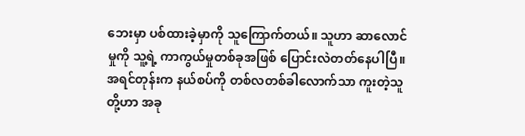ဘေးမှာ ပစ်ထားခဲ့မှာကို သူကြောက်တယ်။ သူဟာ ဆာလောင်မှုကို သူ့ရဲ့ ကာကွယ်မှုတစ်ခုအဖြစ် ပြောင်းလဲတတ်နေပါပြီ။
အရင်တုန်းက နယ်စပ်ကို တစ်လတစ်ခါလောက်သာ ကူးတဲ့သူတို့ဟာ အခု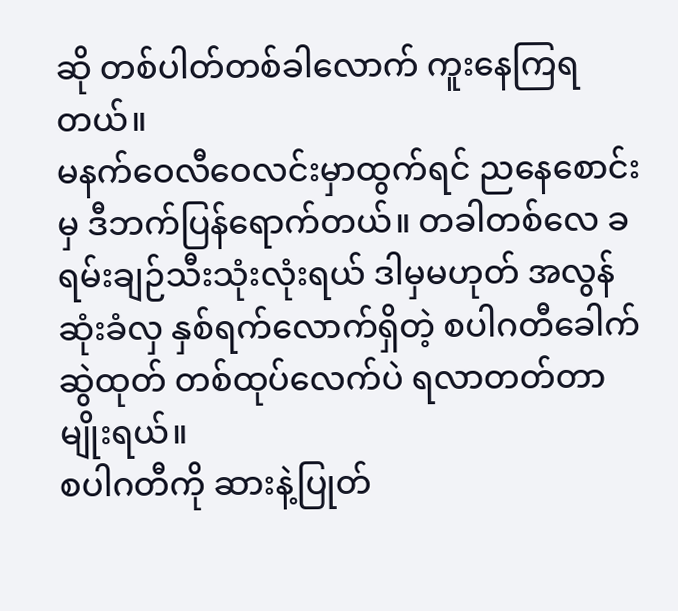ဆို တစ်ပါတ်တစ်ခါလောက် ကူးနေကြရတယ်။
မနက်ဝေလီဝေလင်းမှာထွက်ရင် ညနေစောင်းမှ ဒီဘက်ပြန်ရောက်တယ်။ တခါတစ်လေ ခရမ်းချဉ်သီးသုံးလုံးရယ် ဒါမှမဟုတ် အလွန်ဆုံးခံလှ နှစ်ရက်လောက်ရှိတဲ့ စပါဂတီခေါက်ဆွဲထုတ် တစ်ထုပ်လေက်ပဲ ရလာတတ်တာမျိုးရယ်။
စပါဂတီကို ဆားနဲ့ပြုတ်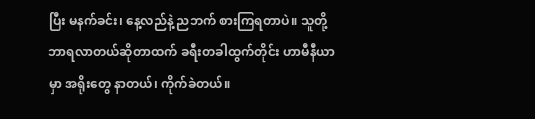ပြီး မနက်ခင်း၊ နေ့လည်နဲ့ ညဘက် စားကြရတာပဲ။ သူတို့ ဘာရလာတယ်ဆိုတာထက် ခရီးတခါထွက်တိုင်း ဟာမီနီယာမှာ အရိုးတွေ နာတယ်၊ ကိုက်ခဲတယ်။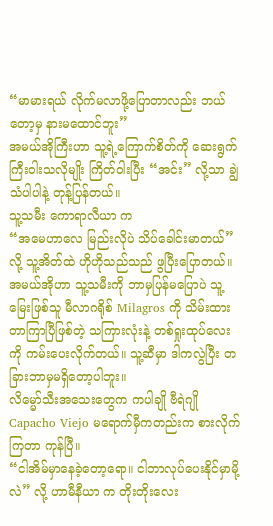“မာမားရယ် လိုက်မလာဖို့ပြောတာလည်း ဘယ်တော့မှ နားမထောင်ဘူး”
အမယ်အိုကြီးဟာ သူ့ရဲ့ကြောက်စိတ်ကို ဆေးရွက်ကြီးဝါးသလိုမျိုး ကြိတ်ဝါးပြီး “အင်း” လို့သာ ချွဲသံပါပါနဲ့ တုန့်ပြန်တယ်။
သူ့သမီး ကောရာလီယာ က
“အမေဟာလေ မြည်းလိုပဲ သိပ်ခေါင်းမာတယ်” လို့ သူ့အိတ်ထဲ ဟိုဟိုသည်သည် ဖွပြီးပြောတယ်။
အမယ်အိုဟာ သူ့သမီးကို ဘာမှပြန်မပြောပဲ သူ့မြေးဖြစ်သူ မီလာဂရိုစ် Milagros ကို သိမ်းထားတာကြာပြီဖြစ်တဲ့ သကြားလုံးနဲ့ တစ်ရှုးထုပ်လေးကို ကမ်းပေးလိုက်တယ်။ သူ့ဆီမှာ ဒါကလွဲပြီး တခြားဘာမှမရှိတော့ပါဘူး။
လိမ္မော်သီးအသေးတွေက ကပါချို ဗီရဲဂျို Capacho Viejo မရောက်မှီကတည်းက စားလိုက်ကြတာ ကုန်ပြီ။
“ငါအိမ်မှာနေခဲ့တော့ရော။ ငါဘာလုပ်ပေးနိုင်မှာမို့လဲ” လို့ ဟာမီနီယာ က တိုးတိုးလေး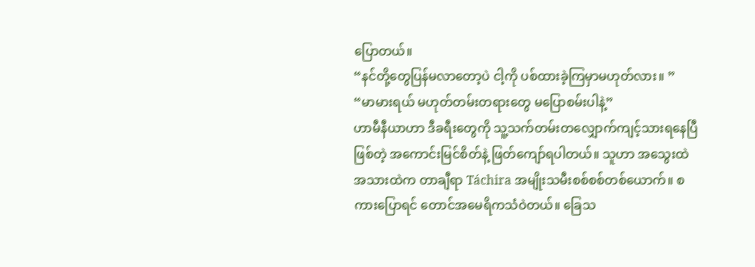ပြောတယ်။
“နင်တို့တွေပြန်မလာတော့ပဲ ငါ့ကို ပစ်ထားခဲ့ကြမှာမဟုတ်လား။ ”
“မာမားရယ် မဟုတ်တမ်းတရားတွေ မပြောစမ်းပါနဲ့”
ဟာမီနီယာဟာ ဒီခရီးတွေကို သူ့သက်တမ်းတလျှောက်ကျင့်သားရနေပြီဖြစ်တဲ့ အကောင်းမြင်စိတ်နဲ့ ဖြတ်ကျော်ရပါတယ်။ သူဟာ အသွေးထဲအသားထဲက တာချီရာ Táchira အမျိုးသမီးစစ်စစ်တစ်ယောက်။ စကားပြောရင် တောင်အမေရိကသံဝဲတယ်။ ခြေသ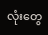လုံးတွေ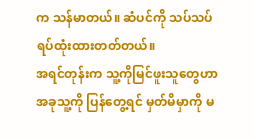က သန်မာတယ်။ ဆံပင်ကို သပ်သပ်ရပ်ထုံးထားတတ်တယ်။
အရင်တုန်းက သူ့ကိုမြင်ဖူးသူတွေဟာ အခုသူ့ကို ပြန်တွေ့ရင် မှတ်မိမှာကို မ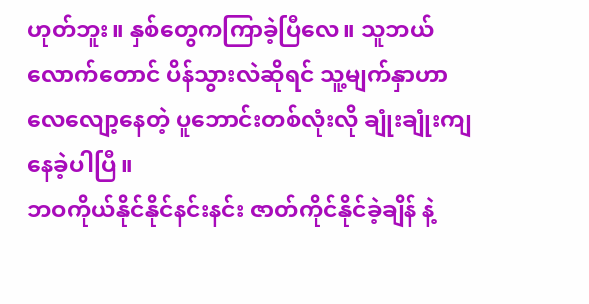ဟုတ်ဘူး။ နှစ်တွေကကြာခဲ့ပြီလေ။ သူဘယ်လောက်တောင် ပိန်သွားလဲဆိုရင် သူ့မျက်နှာဟာ လေလျော့နေတဲ့ ပူဘောင်းတစ်လုံးလို ချုံးချုံးကျနေခဲ့ပါပြီ။
ဘဝကိုယ်နိုင်နိုင်နင်းနင်း ဇာတ်ကိုင်နိုင်ခဲ့ချိန် နဲ့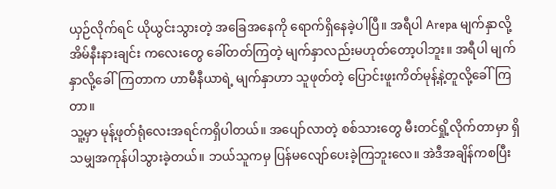ယှဉ်လိုက်ရင် ယိုယွင်းသွားတဲ့ အခြေအနေကို ရောက်ရှိနေခဲ့ပါပြီ။ အရီပါ Arepa မျက်နှာလို့ အိမ်နီးနားချင်း ကလေးတွေ ခေါ်တတ်ကြတဲ့ မျက်နှာလည်းမဟုတ်တော့ပါဘူး။ အရီပါ မျက်နှာလို့ခေါ်ကြတာက ဟာမီနီယာရဲ့ မျက်နှာဟာ သူဖုတ်တဲ့ ပြောင်းဖူးကိတ်မုန့်နဲ့တူလို့ခေါ်ကြတာ။
သူ့မှာ မုန့်ဖုတ်ရုံလေးအရင်ကရှိပါတယ်။ အပျော်လာတဲ့ စစ်သားတွေ မီးတင်ရှို့လိုက်တာမှာ ရှိသမျှအကုန်ပါသွားခဲ့တယ်။ ဘယ်သူကမှ ပြန်မလျော်ပေးခဲ့ကြဘူးလေ။ အဲဒီအချိန်ကစပြီး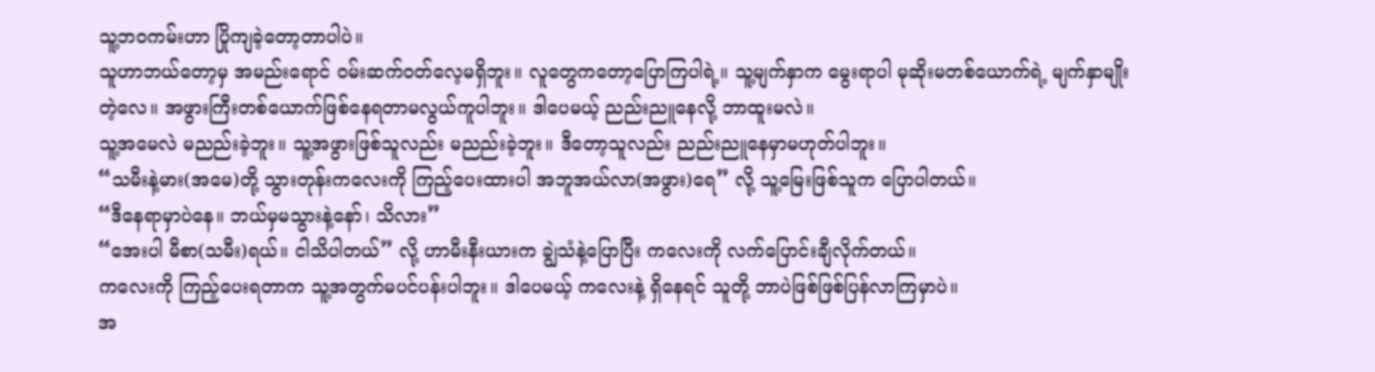သူ့ဘဝကမ်းဟာ ပြိုကျခဲ့တော့တာပါပဲ။
သူဟာဘယ်တော့မှ အမည်းရောင် ဝမ်းဆက်ဝတ်လေ့မရှိဘူး။ လူတွေကတော့ပြောကြပါရဲ့။ သူ့မျက်နှာက မွေးရာပါ မုဆိုးမတစ်ယောက်ရဲ့ မျက်နှာမျိုးတဲ့လေ။ အဖွားကြီးတစ်ယောက်ဖြစ်နေရတာမလွယ်ကူပါဘူး။ ဒါပေမယ့် ညည်းညူနေလို့ ဘာထူးမလဲ။
သူ့အမေလဲ မညည်းခဲ့ဘူး။ သူ့အဖွားဖြစ်သူလည်း မညည်းခဲ့ဘူး။ ဒီတော့သူလည်း ညည်းညူနေမှာမဟုတ်ပါဘူး။
“သမီးနဲ့မား(အမေ)တို့ သွားတုန်းကလေးကို ကြည့်ပေးထားပါ အဘူအယ်လာ(အဖွား)ရေ” လို့ သူ့မြေးဖြစ်သူက ပြောပါတယ်။
“ဒီနေရာမှာပဲနေ။ ဘယ်မှမသွားနဲ့နော်၊ သိလား”
“အေးပါ မီစာ(သမီး)ရယ်။ ငါသိပါတယ်” လို့ ဟာမီးနီးယားက ချွဲသံနဲ့ပြောပြီး ကလေးကို လက်ပြောင်းချီလိုက်တယ်။
ကလေးကို ကြည့်ပေးရတာက သူ့အတွက်မပင်ပန်းပါဘူး။ ဒါပေမယ့် ကလေးနဲ့ ရှိနေရင် သူတို့ ဘာပဲဖြစ်ဖြစ်ပြန်လာကြမှာပဲ။
အ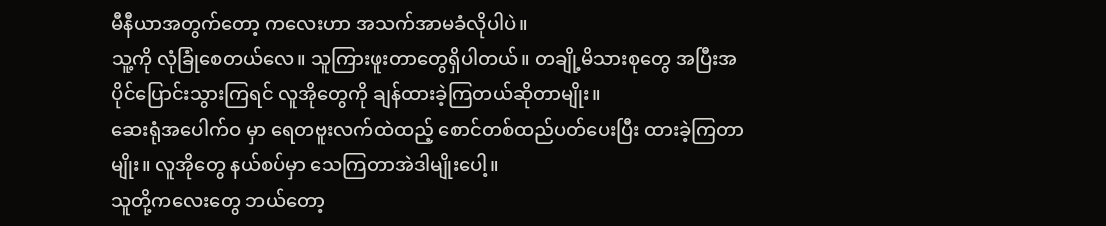မီနီယာအတွက်တော့ ကလေးဟာ အသက်အာမခံလိုပါပဲ။
သူ့ကို လုံခြုံစေတယ်လေ။ သူကြားဖူးတာတွေရှိပါတယ်။ တချို့မိသားစုတွေ အပြီးအပိုင်ပြောင်းသွားကြရင် လူအိုတွေကို ချန်ထားခဲ့ကြတယ်ဆိုတာမျိုး။
ဆေးရုံအပေါက်ဝ မှာ ရေတဗူးလက်ထဲထည့် စောင်တစ်ထည်ပတ်ပေးပြီး ထားခဲ့ကြတာမျိုး။ လူအိုတွေ နယ်စပ်မှာ သေကြတာအဲဒါမျိုးပေါ့။
သူတို့ကလေးတွေ ဘယ်တော့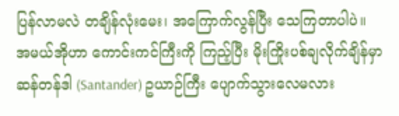ပြန်လာမလဲ တချိန်လုံးမေး၊ အကြောက်လွန်ပြီး သေကြတာပါပဲ။
အမယ်အိုဟာ ကောင်းကင်ကြီးကို ကြည့်ပြီး မိုးကြိုးပစ်ချလိုက်ချိန်မှာ ဆန်တန်ဒါ (Santander) ဥယာဉ်ကြီး ပျောက်သွားလေမလား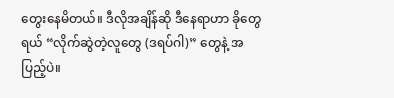တွေးနေမိတယ်။ ဒီလိုအချိန်ဆို ဒီနေရာဟာ ခိုတွေရယ် “လိုက်ဆွဲတဲ့လူတွေ (ဒရပ်ဂါ)” တွေနဲ့ အပြည့်ပဲ။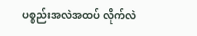ပစ္စည်းအလဲအထပ် လိုက်လဲ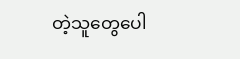တဲ့သူတွေပေါ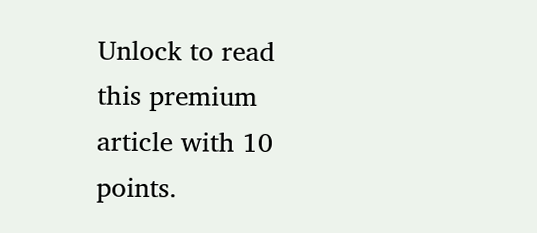Unlock to read this premium article with 10 points.